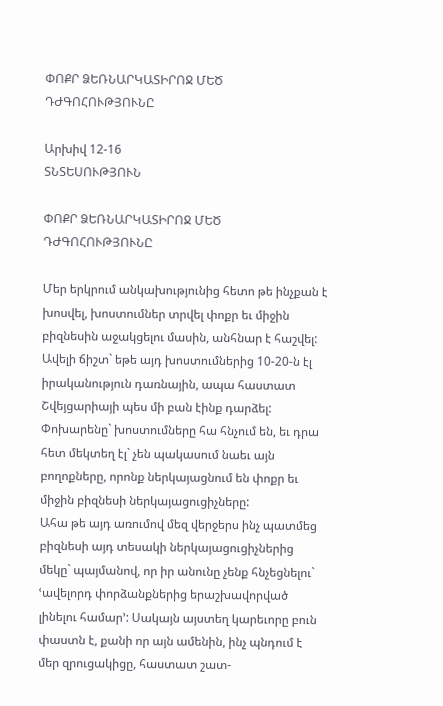ՓՈՔՐ ՁԵՌՆԱՐԿԱՏԻՐՈՋ ՄԵԾ ԴԺԳՈՀՈՒԹՅՈՒՆԸ

Արխիվ 12-16
ՏՆՏԵՍՈՒԹՅՈՒՆ

ՓՈՔՐ ՁԵՌՆԱՐԿԱՏԻՐՈՋ ՄԵԾ ԴԺԳՈՀՈՒԹՅՈՒՆԸ

Մեր երկրում անկախությունից հետո թե ինչքան է խոսվել, խոստումներ տրվել փոքր եւ միջին բիզնեսին աջակցելու մասին, անհնար է հաշվել: Ավելի ճիշտ` եթե այդ խոստումներից 10-20-ն էլ իրականություն դառնային, ապա հաստատ Շվեյցարիայի պես մի բան էինք դարձել: Փոխարենը` խոստումները հա հնչում են, եւ դրա հետ մեկտեղ էլ` չեն պակասում նաեւ այն բողոքները, որոնք ներկայացնում են փոքր եւ միջին բիզնեսի ներկայացուցիչները:
Ահա թե այդ առումով մեզ վերջերս ինչ պատմեց բիզնեսի այդ տեսակի ներկայացուցիչներից մեկը` պայմանով, որ իր անունը չենք հնչեցնելու` ՙավելորդ փորձանքներից երաշխավորված լինելու համար՚: Սակայն այստեղ կարեւորը բուն փաստն է, քանի որ այն ամենին, ինչ պնդում է մեր զրուցակիցը, հաստատ շատ-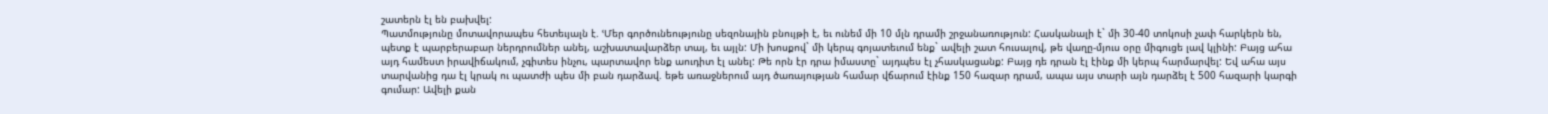շատերն էլ են բախվել:
Պատմությունը մոտավորապես հետեւյալն է. ՙՄեր գործունեությունը սեզոնային բնույթի է, եւ ունեմ մի 10 մլն դրամի շրջանառություն: Հասկանալի է` մի 30-40 տոկոսի չափ հարկերն են, պետք է պարբերաբար ներդրումներ անել, աշխատավարձեր տալ, եւ այլն: Մի խոսքով` մի կերպ գոյատեւում ենք` ավելի շատ հուսալով, թե վաղը-մյուս օրը միգուցե լավ կլինի: Բայց ահա այդ համեստ իրավիճակում, չգիտես ինչու, պարտավոր ենք աուդիտ էլ անել: Թե որն էր դրա իմաստը` այդպես էլ չհասկացանք: Բայց դե դրան էլ էինք մի կերպ հարմարվել: Եվ ահա այս տարվանից դա էլ կրակ ու պատժի պես մի բան դարձավ. եթե առաջներում այդ ծառայության համար վճարում էինք 150 հազար դրամ, ապա այս տարի այն դարձել է 500 հազարի կարգի գումար: Ավելի քան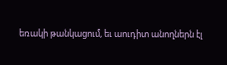եռակի թանկացում, եւ աուդիտ անողներն էլ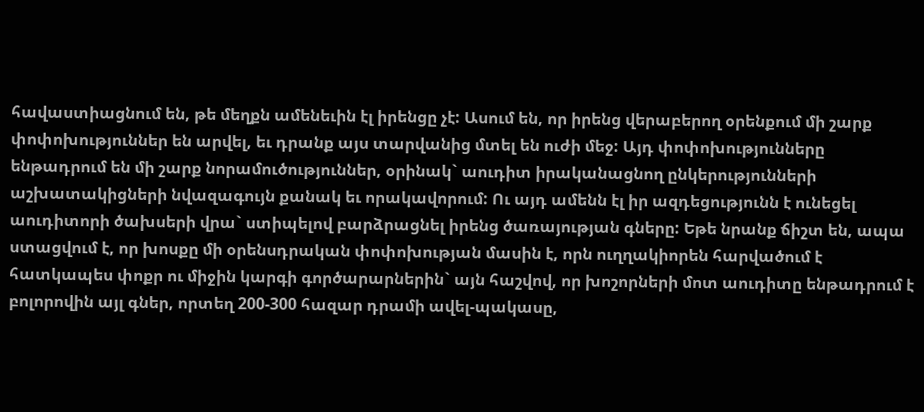հավաստիացնում են, թե մեղքն ամենեւին էլ իրենցը չէ: Ասում են, որ իրենց վերաբերող օրենքում մի շարք փոփոխություններ են արվել, եւ դրանք այս տարվանից մտել են ուժի մեջ: Այդ փոփոխությունները ենթադրում են մի շարք նորամուծություններ, օրինակ` աուդիտ իրականացնող ընկերությունների աշխատակիցների նվազագույն քանակ եւ որակավորում: Ու այդ ամենն էլ իր ազդեցությունն է ունեցել աուդիտորի ծախսերի վրա` ստիպելով բարձրացնել իրենց ծառայության գները: Եթե նրանք ճիշտ են, ապա ստացվում է, որ խոսքը մի օրենսդրական փոփոխության մասին է, որն ուղղակիորեն հարվածում է հատկապես փոքր ու միջին կարգի գործարարներին` այն հաշվով, որ խոշորների մոտ աուդիտը ենթադրում է բոլորովին այլ գներ, որտեղ 200-300 հազար դրամի ավել-պակասը,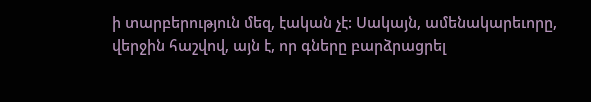ի տարբերություն մեզ, էական չէ: Սակայն, ամենակարեւորը, վերջին հաշվով, այն է, որ գները բարձրացրել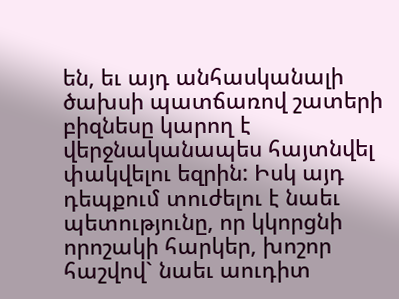են, եւ այդ անհասկանալի ծախսի պատճառով շատերի բիզնեսը կարող է վերջնականապես հայտնվել փակվելու եզրին: Իսկ այդ դեպքում տուժելու է նաեւ պետությունը, որ կկորցնի որոշակի հարկեր, խոշոր հաշվով` նաեւ աուդիտ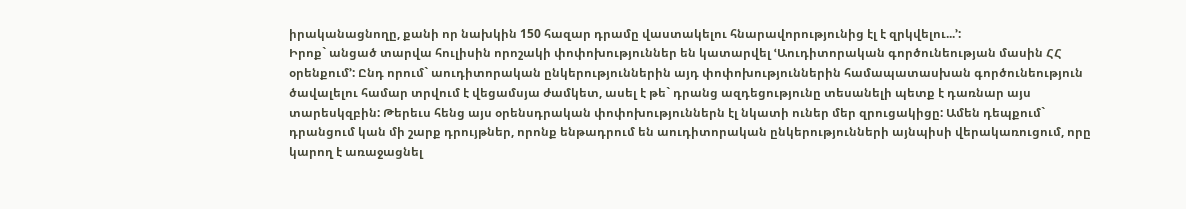իրականացնողը, քանի որ նախկին 150 հազար դրամը վաստակելու հնարավորությունից էլ է զրկվելու...՚:
Իրոք` անցած տարվա հուլիսին որոշակի փոփոխություններ են կատարվել ՙԱուդիտորական գործունեության մասին ՀՀ օրենքում՚: Ընդ որում` աուդիտորական ընկերություններին այդ փոփոխություններին համապատասխան գործունեություն ծավալելու համար տրվում է վեցամսյա ժամկետ, ասել է թե` դրանց ազդեցությունը տեսանելի պետք է դառնար այս տարեսկզբին: Թերեւս հենց այս օրենսդրական փոփոխություններն էլ նկատի ուներ մեր զրուցակիցը: Ամեն դեպքում` դրանցում կան մի շարք դրույթներ, որոնք ենթադրում են աուդիտորական ընկերությունների այնպիսի վերակառուցում, որը կարող է առաջացնել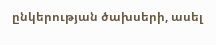ընկերության ծախսերի, ասել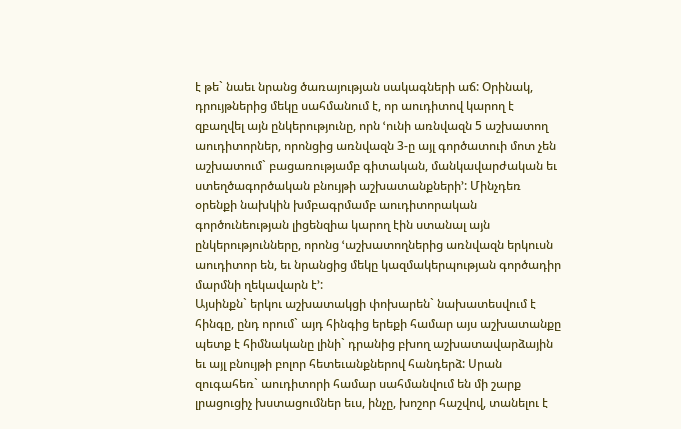է թե` նաեւ նրանց ծառայության սակագների աճ: Օրինակ, դրույթներից մեկը սահմանում է, որ աուդիտով կարող է զբաղվել այն ընկերությունը, որն ՙունի առնվազն 5 աշխատող աուդիտորներ, որոնցից առնվազն 3-ը այլ գործատուի մոտ չեն աշխատում` բացառությամբ գիտական, մանկավարժական եւ ստեղծագործական բնույթի աշխատանքների՚: Մինչդեռ օրենքի նախկին խմբագրմամբ աուդիտորական գործունեության լիցենզիա կարող էին ստանալ այն ընկերությունները, որոնց ՙաշխատողներից առնվազն երկուսն աուդիտոր են, եւ նրանցից մեկը կազմակերպության գործադիր մարմնի ղեկավարն է՚:
Այսինքն` երկու աշխատակցի փոխարեն` նախատեսվում է հինգը, ընդ որում` այդ հինգից երեքի համար այս աշխատանքը պետք է հիմնականը լինի` դրանից բխող աշխատավարձային եւ այլ բնույթի բոլոր հետեւանքներով հանդերձ: Սրան զուգահեռ` աուդիտորի համար սահմանվում են մի շարք լրացուցիչ խստացումներ եւս, ինչը, խոշոր հաշվով, տանելու է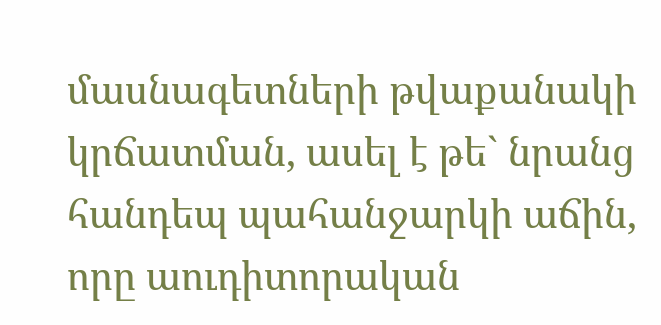մասնագետների թվաքանակի կրճատման, ասել է թե` նրանց հանդեպ պահանջարկի աճին, որը աուդիտորական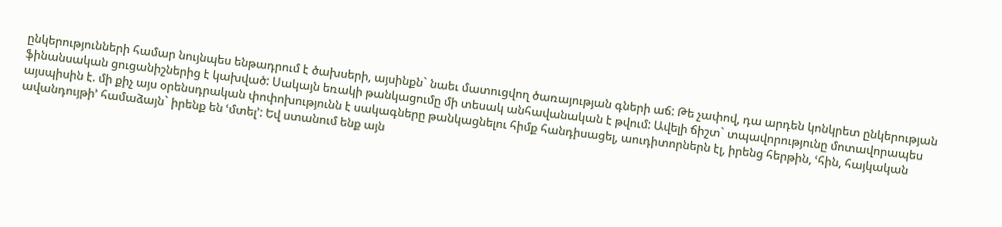ընկերությունների համար նույնպես ենթադրում է ծախսերի, այսինքն` նաեւ մատուցվող ծառայության գների աճ: Թե չափով, դա արդեն կոնկրետ ընկերության ֆինանսական ցուցանիշներից է կախված: Սակայն եռակի թանկացումը մի տեսակ անհավանական է թվում: Ավելի ճիշտ` տպավորությունը մոտավորապես այսպիսին է. մի քիչ այս օրենսդրական փոփոխությունն է սակագները թանկացնելու հիմք հանդիսացել, աուդիտորներն էլ, իրենց հերթին, ՙհին, հայկական ավանդույթի՚ համաձայն` իրենք են ՙմտել՚: Եվ ստանում ենք այն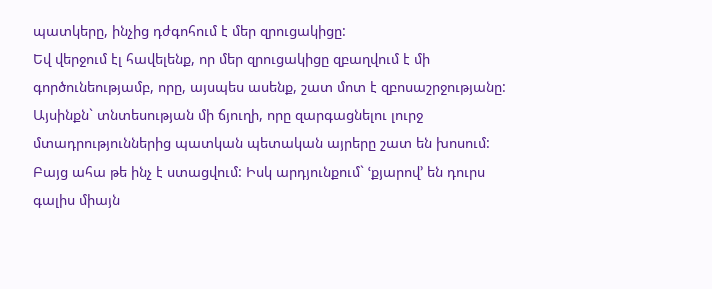պատկերը, ինչից դժգոհում է մեր զրուցակիցը:
Եվ վերջում էլ հավելենք, որ մեր զրուցակիցը զբաղվում է մի գործունեությամբ, որը, այսպես ասենք, շատ մոտ է զբոսաշրջությանը: Այսինքն` տնտեսության մի ճյուղի, որը զարգացնելու լուրջ մտադրություններից պատկան պետական այրերը շատ են խոսում: Բայց ահա թե ինչ է ստացվում: Իսկ արդյունքում` ՙքյարով՚ են դուրս գալիս միայն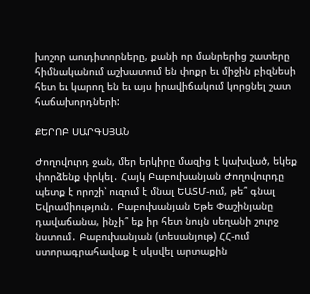խոշոր աուդիտորները, քանի որ մանրերից շատերը հիմնականում աշխատում են փոքր եւ միջին բիզնեսի հետ եւ կարող են եւ այս իրավիճակում կորցնել շատ հաճախորդների:

ՔԵՐՈԲ ՍԱՐԳՍՅԱՆ

Ժողովուրդ ջան, մեր երկիրը մազից է կախված, եկեք փորձենք փրկել․ Հայկ Բաբուխանյան Ժողովուրդը պետք է որոշի՝ ուզում է մնալ ԵԱՏՄ-ում, թե՞ գնալ Եվրամիություն․ Բաբուխանյան Եթե Փաշինյանը դավաճանա, ինչի՞ եք իր հետ նույն սեղանի շուրջ նստում․ Բաբուխանյան (տեսանյութ) ՀՀ-ում ստորագրահավաք է սկսվել արտաքին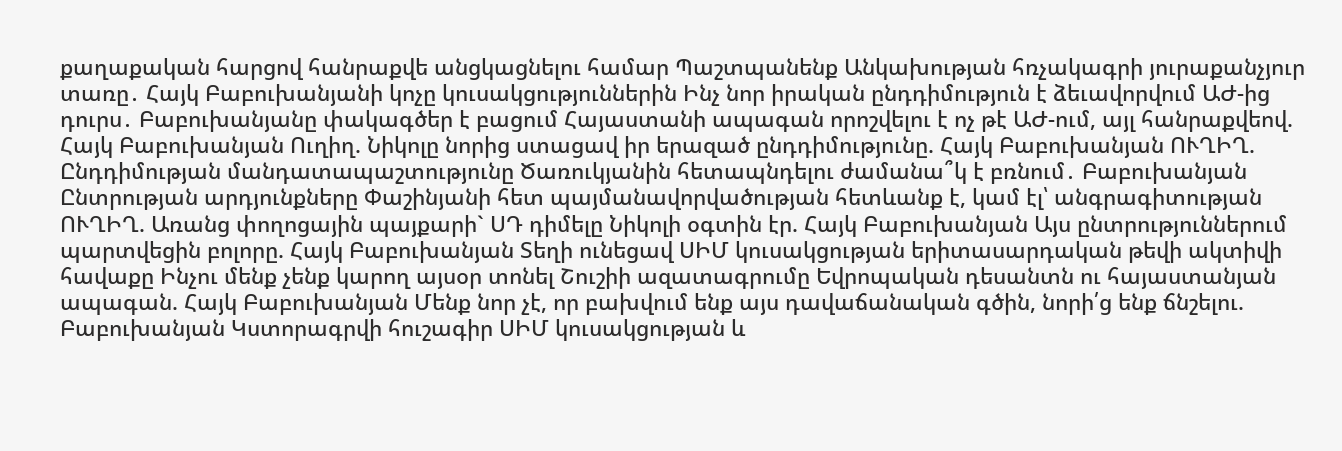քաղաքական հարցով հանրաքվե անցկացնելու համար Պաշտպանենք Անկախության հռչակագրի յուրաքանչյուր տառը․ Հայկ Բաբուխանյանի կոչը կուսակցություններին Ինչ նոր իրական ընդդիմություն է ձեւավորվում ԱԺ-ից դուրս․ Բաբուխանյանը փակագծեր է բացում Հայաստանի ապագան որոշվելու է ոչ թէ ԱԺ-ում, այլ հանրաքվեով. Հայկ Բաբուխանյան Ուղիղ. Նիկոլը նորից ստացավ իր երազած ընդդիմությունը. Հայկ Բաբուխանյան ՈՒՂԻՂ. Ընդդիմության մանդատապաշտությունը Ծառուկյանին հետապնդելու ժամանա՞կ է բռնում․ Բաբուխանյան Ընտրության արդյունքները Փաշինյանի հետ պայմանավորվածության հետևանք է, կամ էլ՝ անգրագիտության ՈՒՂԻՂ. Առանց փողոցային պայքարի` ՍԴ դիմելը Նիկոլի օգտին էր. Հայկ Բաբուխանյան Այս ընտրություններում պարտվեցին բոլորը. Հայկ Բաբուխանյան Տեղի ունեցավ ՍԻՄ կուսակցության երիտասարդական թեվի ակտիվի հավաքը Ինչու մենք չենք կարող այսօր տոնել Շուշիի ազատագրումը Եվրոպական դեսանտն ու հայաստանյան ապագան. Հայկ Բաբուխանյան Մենք նոր չէ, որ բախվում ենք այս դավաճանական գծին, նորի՛ց ենք ճնշելու. Բաբուխանյան Կստորագրվի հուշագիր ՍԻՄ կուսակցության և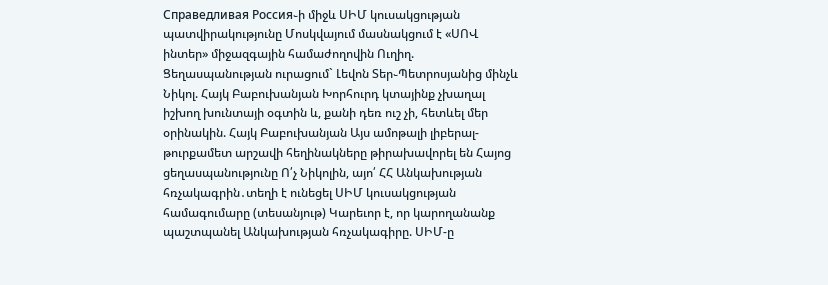Справедливая Россия֊ի միջև ՍԻՄ կուսակցության պատվիրակությունը Մոսկվայում մասնակցում է «ՍՈՎ ինտեր» միջազգային համաժողովին Ուղիղ. Ցեղասպանության ուրացում` Լեվոն Տեր֊Պետրոսյանից մինչև Նիկոլ. Հայկ Բաբուխանյան Խորհուրդ կտայինք չխաղալ իշխող խունտայի օգտին և, քանի դեռ ուշ չի, հետևել մեր օրինակին. Հայկ Բաբուխանյան Այս ամոթալի լիբերալ-թուրքամետ արշավի հեղինակները թիրախավորել են Հայոց ցեղասպանությունը Ո՛չ Նիկոլին, այո՛ ՀՀ Անկախության հռչակագրին․տեղի է ունեցել ՍԻՄ կուսակցության համագումարը (տեսանյութ) Կարեւոր է, որ կարողանանք պաշտպանել Անկախության հռչակագիրը. ՍԻՄ-ը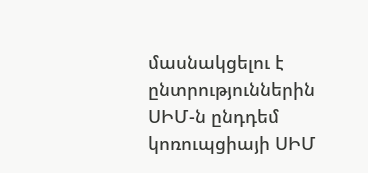մասնակցելու է ընտրություններին ՍԻՄ-ն ընդդեմ կոռուպցիայի ՍԻՄ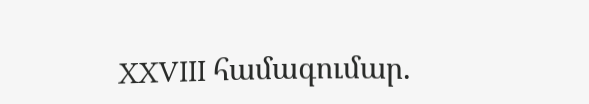XXVIII համագումար.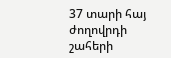37 տարի հայ ժողովրդի շահերի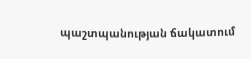պաշտպանության ճակատում